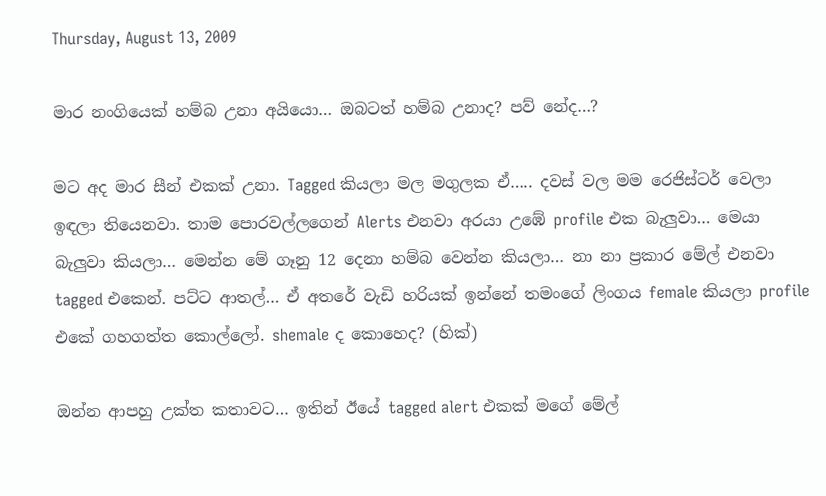Thursday, August 13, 2009

මාර නංගියෙක් හම්බ උනා අයියො… ඔබටත් හම්බ උනාද? පව් නේද…?

මට අද මාර සීන් එකක් උනා. Tagged කියලා මල මගුලක ඒ….. දවස් වල මම රෙජිස්ටර් වෙලා ඉඳලා තියෙනවා. තාම පොරවල්ලගෙන් Alerts එනවා අරයා උඹේ profile එක බැලුවා… මෙයා බැලුවා කියලා… මෙන්න මේ ගෑනු 12 දෙනා හම්බ වෙන්න කියලා… නා නා ප්‍රකාර මේල් එනවා tagged එකෙන්. පට්ට ආතල්… ඒ අතරේ වැඩි හරියක් ඉන්නේ තමංගේ ලිංගය female කියලා profile එකේ ගහගත්ත කොල්ලෝ. shemale ද කොහෙද? (හික්)

ඔන්න ආපහු උක්ත කතාවට… ඉතින් ඊයේ tagged alert එකක් මගේ මේල්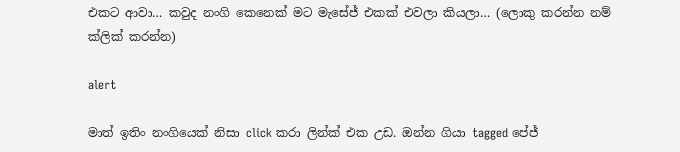එක‍ට ආවා… කවුද නංගි කෙනෙක් මට මැසේජ් එකක් එවලා කියලා… (ලොකු කරන්න නම් ක්ලික් කරන්න)

alert

මාත් ඉතිං නංගියෙක් නිසා click කරා ලින්ක් එක උඩ. ඔන්න ගියා tagged පේජ්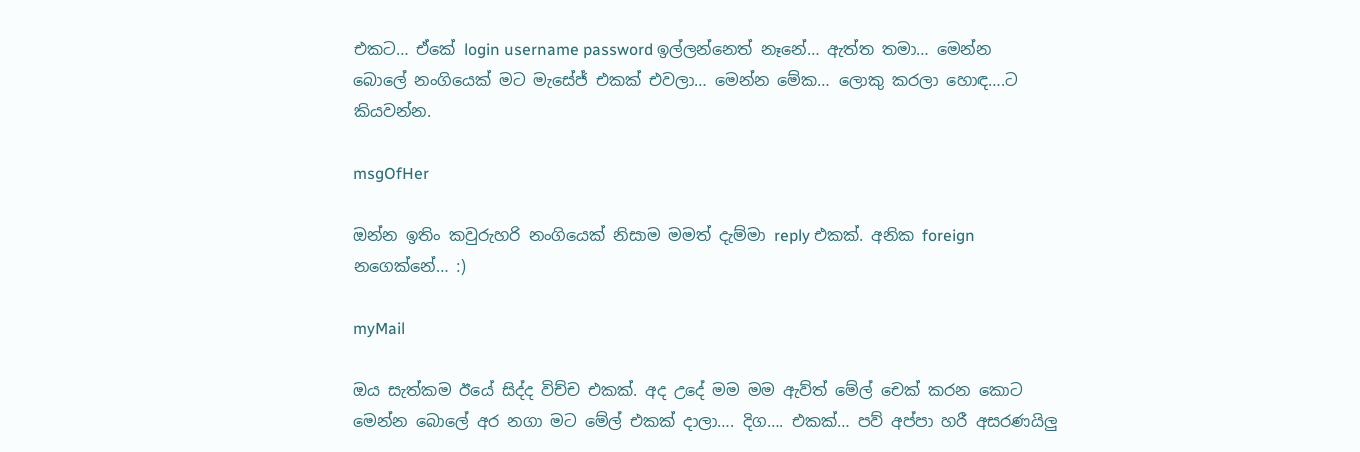එකට… ඒකේ login username password ඉල්ලන්නෙත් නෑනේ… ඇත්ත තමා… මෙන්න බොලේ නංගියෙක් මට මැසේජ් එකක් එවලා… මෙන්න මේක… ලොකු කරලා හොඳ….ට කියවන්න.

msgOfHer

ඔන්න ඉතිං කවුරුහරි නංගියෙක් නිසාම මමත් දැම්මා reply එකක්. අනික foreign නගෙක්නේ… :)

myMail

ඔය සැත්කම ඊයේ සිද්ද විච්ච එකක්. අද උදේ මම මම ඇව්ත් මේල් චෙක් කරන කොට මෙන්න බොලේ අර නගා ම‍ට මේල් එකක් දාලා…. දිග…. එකක්… පව් අප්පා හරී අසරණයිලු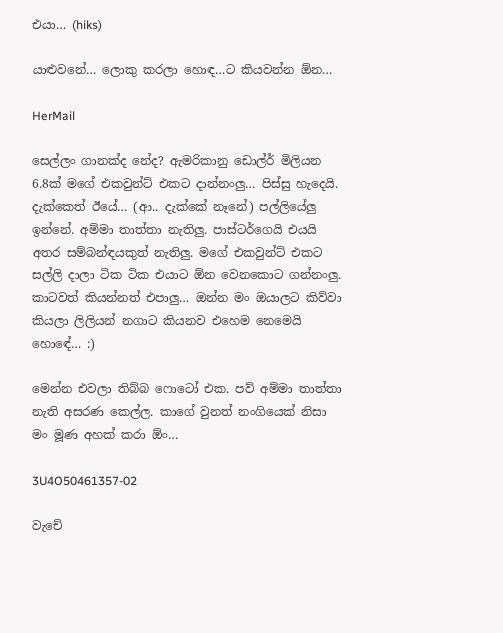එයා… (hiks)

යාළුවනේ… ලොකු කරලා හොඳ…ට කියවන්න ඕන…

HerMail

සෙල්ලං ගානක්ද නේද? ඇමරිකානු ඩොල්ර් මිලියන 6.8ක් මගේ එකවුන්ට් එක‍ට දාන්නංලු… පිස්සු හැදෙයි. දැක්කෙත් ඊයේ… (ආ.. දැක්කේ නෑනේ) පල්ලියේලු ඉන්නේ. අම්මා තාත්තා නැතිලු. පාස්ටර්ගෙයි එයයි අතර සම්බන්ඳයකුත් නැතිලු. මගේ එකවුන්ට් එකට සල්ලි දාලා ටික ටික එයාට ඕන වෙනකොට ගන්නංලු. කා‍ටවත් කියන්නත් එපාලු… ඔන්න මං ඔයාලට කිව්වා කියලා ලිලියන් නගාට කියනව එහෙම නෙමෙයි හො‍ඳේ… :)

මෙන්න එවලා තිබ්බ ෆොටෝ එක. පව් අම්මා තාත්තා නැති අසරණ කෙල්ල. කාගේ වුනත් නංගියෙක් නිසා මං මූණ අහක් කරා ඕං…

3U4O50461357-02

වැචේ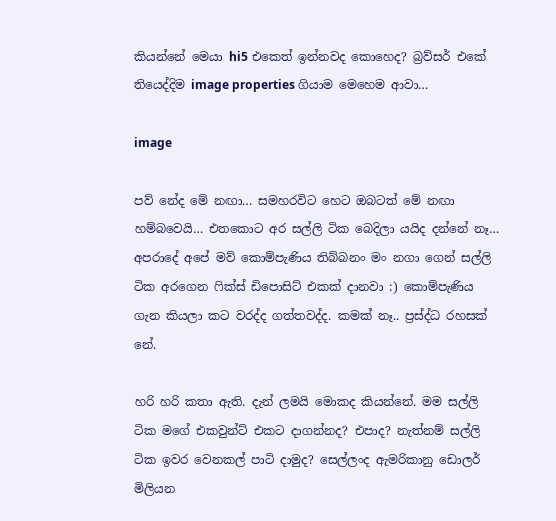කියන්නේ මෙයා hi5 එකෙත් ඉන්නවද කොහෙද? බ්‍රව්සර් එකේ තියෙද්දිම image properties ගියාම මෙහෙම ආවා…

image

පව් නේද මේ නඟා… සමහරවිට හෙට ඔබටත් මේ නඟා හම්බවෙයි… එතකොට අර සල්ලි ටික බෙදිලා යයිද දන්නේ නෑ… අපරාදේ අපේ මව් කොම්පැණිය තිබ්බනං මං නගා ගෙන් සල්ලි ටික අ‍රගෙන ෆික්ස් ඩිපොසිට් එකක් දානවා :) කොම්පැණිය ගැන කියලා කට වරද්ද ගත්තවද්ද. කමක් නෑ.. ප්‍රස්ද්ධ රහසක් නේ.

හරි හරි කතා ඇති. දැන් ලමයි මොකද කියන්නේ. මම සල්ලි ටික මගේ එකවුන්ට් එකට දාගන්නද? එපාද? නැත්නම් සල්ලි ටික ඉවර වෙනකල් පාටි දාමුද? සෙල්ලංද ඇමරිකානු ඩොලර් මිලියන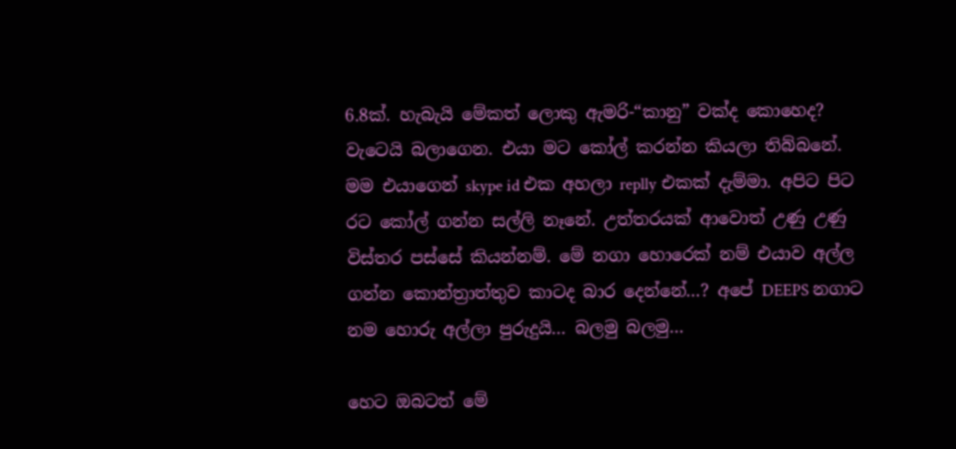6.8ක්. හැබැයි මේකත් ලොකු ඇමරි-“කානු” වක්ද කොහෙද? වැටෙයි බලාගෙන. එයා මට කෝල් කරන්න කියලා තිබ්බනේ. මම එයාගෙන් skype id එක අහලා replly එකක් දැම්මා. අපිට පිට රට කෝල් ගන්න සල්ලි නෑනේ. උත්තරයක් ආවොත් උණු උණු විස්තර පස්සේ කියන්නම්. මේ නගා හොරෙක් නම් එයාව අල්ල ගන්න කොන්ත්‍රාත්තුව කාටද බාර දෙන්නේ…? අපේ DEEPS නගාට නම හොරු අල්ලා පුරුදුයි… බලමු බලමු…

හෙට ඔබටත් මේ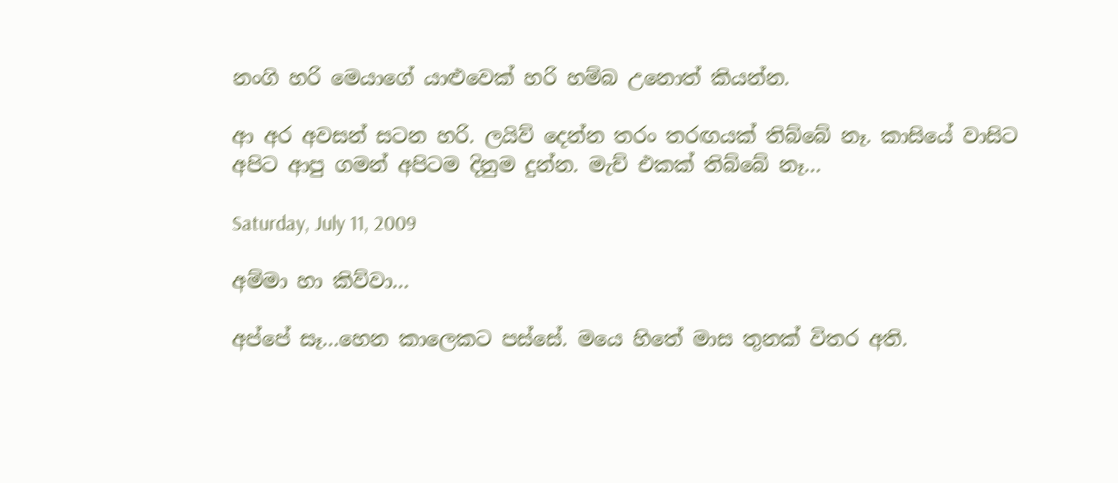නංගි හරි මෙයාගේ යාළුවෙක් හරි හම්බ උනොත් කියන්න.

ආ අර අවසන් සටන හරි. ලයිව් දෙන්න තරං තරඟයක් තිබ්බේ නෑ. කාසියේ වාසිට අපිට ආපු ගමන් අපිටම දිනුම දුන්න. මැච් එකක් තිබ්බේ නෑ…

Saturday, July 11, 2009

අම්මා හා කිව්වා…

අප්පේ සෑ…හෙන කාලෙකට පස්සේ. මයෙ හිතේ මාස තුනක් විතර අති.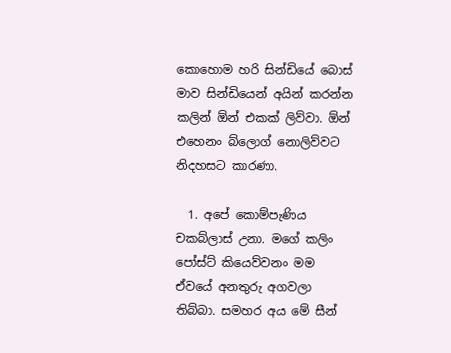කොහොම හරි සින්ඩියේ බොස් මාව සින්ඩියෙන් අයින් කරන්න කලින් ඕන් එකක් ලිව්වා. ඕන් එහෙනං බ්ලොග් නොලිව්වට නිදහසට කාරණා.

  1. අපේ කොම්පැණිය චකබ්ලාස් උනා. මගේ කලිං පෝස්ට් කියෙව්වනං මම ඒවයේ අනතුරු අගවලා තිබ්බා. සමහර අය මේ සීන්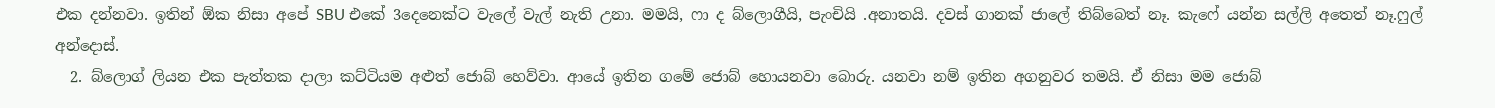එක දන්නවා. ඉතින් ඕක නිසා අපේ SBU එකේ 3දෙනෙක්ට වැලේ වැල් නැති උනා. මමයි, ෆා ද බ්ලොගීයි, පැංචියි .අනාතයි. දවස් ගානක් ජාලේ තිබ්බෙත් නෑ. කැෆේ යන්න සල්ලි අතෙත් නෑ.ෆුල් අන්දොස්.
  2. බ්ලොග් ලියන එක පැත්තක දාලා කට්ටියම අළුත් ජොබ් හෙව්වා. ආයේ ඉතින ගමේ ජොබ් හොයනවා බොරු. යනවා නම් ඉතින අගනුවර තමයි. ඒ නිසා ‍මම ජොබ්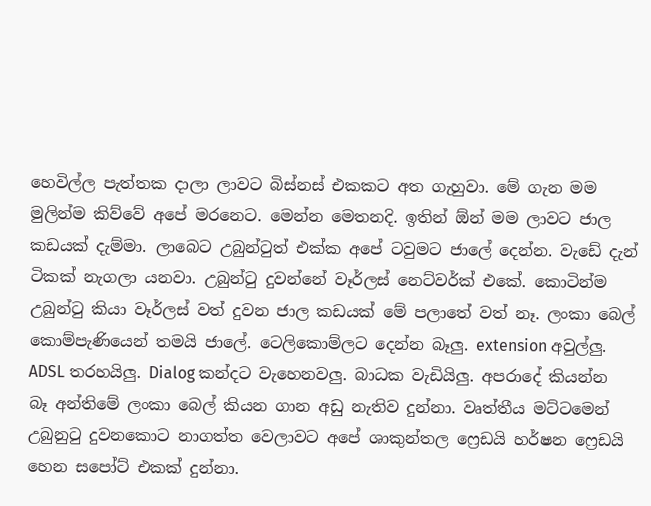හෙවිල්ල පැත්තක දාලා ලාවට බිස්නස් එකකට අත ගැහුවා. මේ ගැන මම මුලින්ම කිව්වේ අපේ මරනෙට. මෙන්න මෙතනදි. ඉතින් ඕන් මම ලාව‍ට ජාල කඩයක් දැම්මා. ලාබෙට උබුන්ටුත් එක්ක අපේ ටවුමට ජාලේ දෙන්න. වැඩේ දැන් ටිකක් නැගලා යනවා. උබුන්ටු දුවන්නේ වෑර්ලස් නෙට්වර්ක් එකේ. කොටින්ම උබුන්ටු කියා වෑර්ලස් වත් දුවන ජාල කඩයක් මේ පලාතේ වත් නෑ. ලංකා බෙල් කොම්පැණියෙන් තමයි ජාලේ. ටෙලිකොම්ලට දෙන්න බෑලු. extension අවුල්ලු. ADSL තරහයිලු. Dialog කන්දට වැහෙනවලු. බාධක වැඩියිලු. අපරාදේ කියන්න බෑ අන්තිමේ ලංකා බෙල් කියන ගාන අඩු නැතිව දුන්නා. වෘත්තීය මට්ටමෙන් උබුනුටු දුවනකොට නාගත්ත වෙලාවට අපේ ශාකුන්තල ෆ්‍රෙඩයි හර්ෂන ෆ්‍රෙඩයි හෙන සපෝට් එකක් දුන්නා.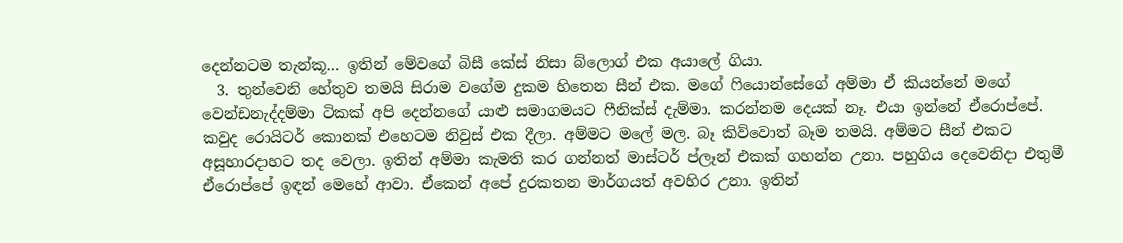දෙන්නටම තැන්කූ… ඉතින් මේවගේ බිසී කේස් නිසා බ්ලොග් එක අයාලේ ගියා.
  3. තුන්වෙනි හේතුව තමයි සිරාම වගේම දුකම හිතෙන සීන් එක. මගේ ෆියොන්සේගේ අම්මා ඒ කියන්නේ මගේ වෙන්ඩනැද්දම්මා ටිකක් අපි දෙන්නගේ යාළු සමාගමයට ෆීනික්ස් දැම්මා. කරන්නම දෙයක් නෑ. එයා ඉන්නේ ඒරොප්පේ. කවුද රොයිටර් කොනක් එහෙටම නිවුස් එක දීලා. අම්මට මලේ මල. බෑ කිව්වොත් බෑම තමයි. අම්මට සීන් එකට අසූහාරදාහට තද වෙලා. ඉතින් අම්මා කැමති කර ගන්නත් මාස්ටර් ප්ලෑන් එකක් ගහන්න උනා. පහුගිය දෙවෙනිදා එතුමී ඒරොප්පේ ඉඳන් මෙහේ ආවා. ඒකෙන් අපේ දුරකතන මාර්ගයත් අවහිර උනා. ඉතින්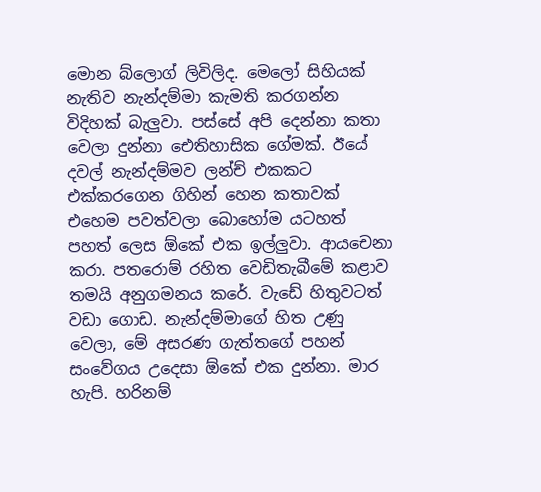මොන බ්ලොග් ලිවිලිද. මෙලෝ සිහියක් නැතිව නැන්දම්මා කැමති කරගන්න විදිහක් බැලුවා. පස්සේ අපි දෙන්නා කතා වෙලා දුන්නා ඓතිහාසික ගේමක්. ඊයේ දවල් නැන්දම්මව ලන්ච් එකකට එක්කරගෙන ගිහින් හෙන කතාවක් එහෙම පවත්වලා බොහෝම යටහත් පහත් ලෙස ඕකේ එක ඉල්ලුවා. ආයචෙනා කරා. පතරොම් රහිත වෙඩිතැබීමේ කළාව තමයි අනුගමනය කරේ. වැඩේ හිතුවටත් ව‍ඩා ගොඩ. නැන්දම්මාගේ හිත උණු වෙලා, මේ අසරණ ගැත්තගේ පහන් සංවේගය උදෙසා ඕකේ එක දුන්නා. මාර හැපි. හරිනම්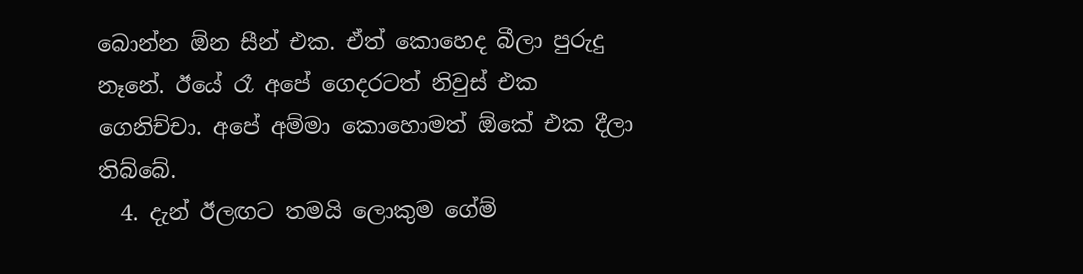බොන්න ඕන සීන් එක. ඒත් කොහෙද බීලා පුරුදු නෑනේ. ඊයේ රෑ අපේ ගෙදරටත් නිවුස් එක ගෙනිච්චා. අපේ අම්මා කොහොමත් ඕකේ එක දීලා තිබ්බේ.
  4. දැන් ඊලඟට තමයි ලොකුම ගේම්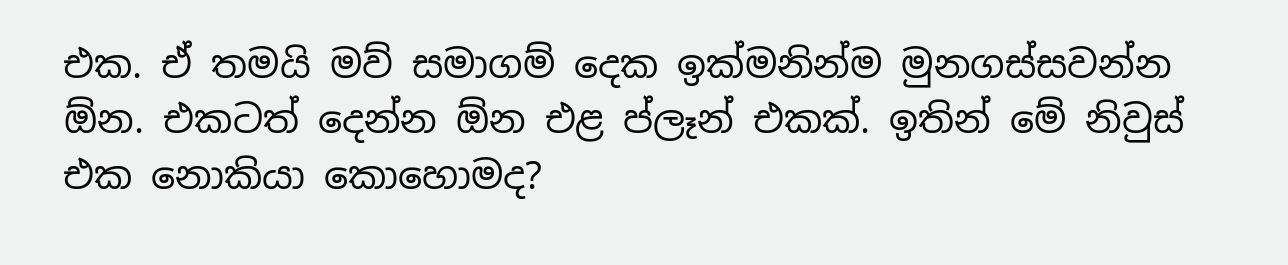එක. ඒ තමයි මව් සමාගම් දෙක ඉක්මනින්ම මුනගස්සවන්න ඕන. එකටත් දෙන්න ඕන එළ ප්ලෑන් එකක්. ඉතින් මේ නිවුස් එක නොකියා කොහොමද?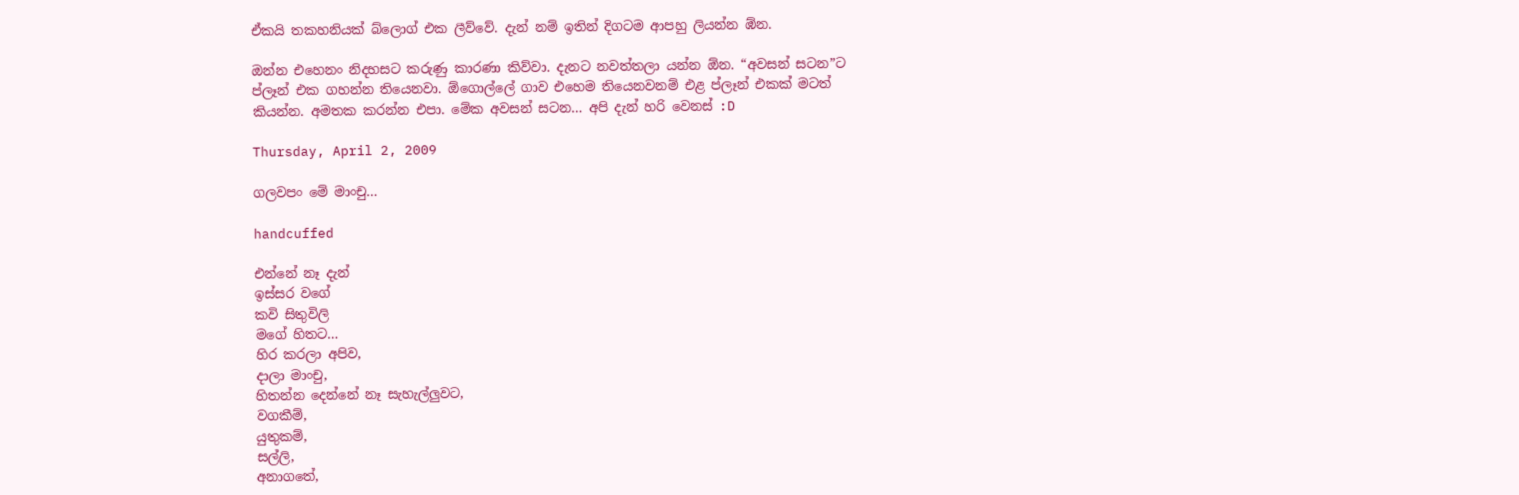ඒකයි තකහනියක් බ්ලොග් එක ලීව්වේ. දැන් නම් ඉතින් දිගටම ආපහු ලියන්න ඹ්න.

ඔන්න එහෙනං නිදහසට කරුණු කාරණා කිව්වා. දැනට නවත්තලා යන්න ඕන. “අවසන් සටන”ට ප්ලෑන් එක ගහන්න තියෙන‍වා. ඕගොල්ලේ ගාව එහෙම තියෙනවනම් එළ ප්ලෑන් එකක් මටත් කියන්න. අමතක කරන්න එපා. මේක අවසන් සටන… අපි දැන් හරි වෙනස් :D

Thursday, April 2, 2009

ගලවපං මේ මාංචු…

handcuffed

එන්නේ නෑ දැන්
ඉස්සර වගේ
කවි සිතුවිලි
මගේ හිතට…
හිර කරලා අපිව,
දාලා මාංචු,
හිතන්න දෙන්නේ නෑ සැහැල්ලුවට,
වගකීම්,
යුතුකම්,
සල්ලි,
අනාගතේ,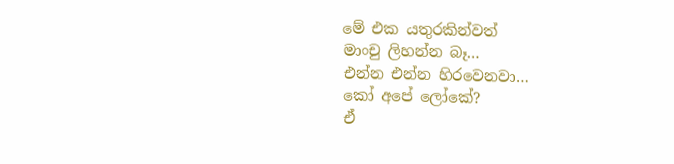මේ එක යතුරකින්වත්
මාංචු ලිහන්න බෑ…
එන්න එන්න හිරවෙනවා…
කෝ අපේ ලෝකේ?
ඒ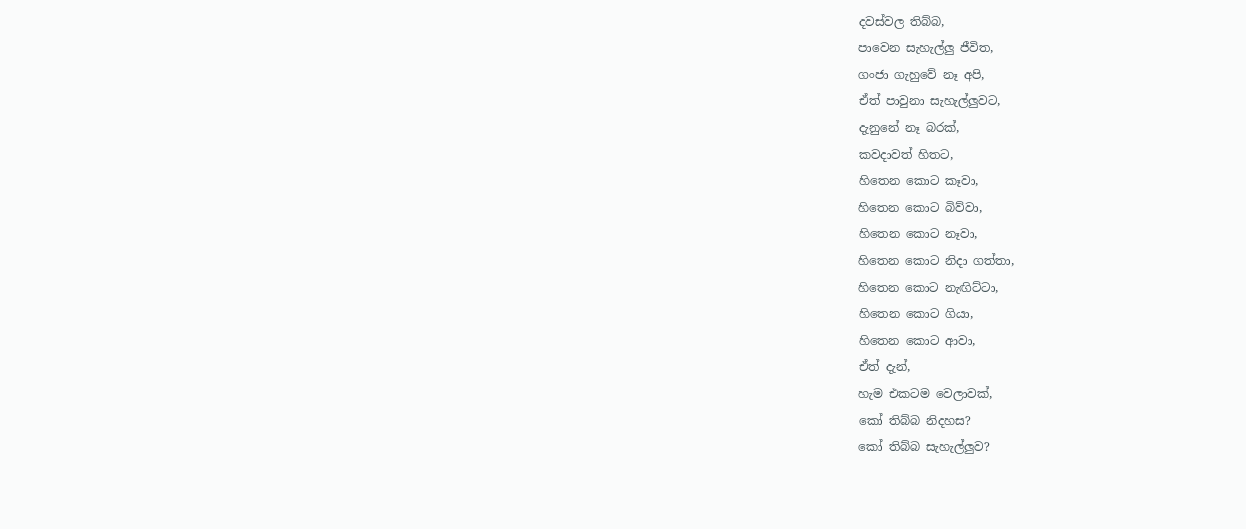දවස්වල තිබ්බ,
පාවෙන සැහැල්ලු ජීවිත,
ගංජා ගැහුවේ නෑ අපි,
ඒත් පාවුනා සැහැල්ලුවට,
දැනුනේ නෑ බරක්,
කවදාවත් හිත‍ට,
හිතෙන කොට කෑවා,
හිතෙන කොට බිව්වා,
හිතෙන කොට නෑවා,
හිතෙන කොට නිදා ගත්තා,
හිතෙන කොට නැඟිට්ටා,
හිතෙන කොට ගියා,
හිතෙන කොට ආවා,
ඒත් දැන්,
හැම එකටම වෙලාවක්,
කෝ තිබ්බ නිදහස?
කෝ තිබ්බ සැහැල්ලුව?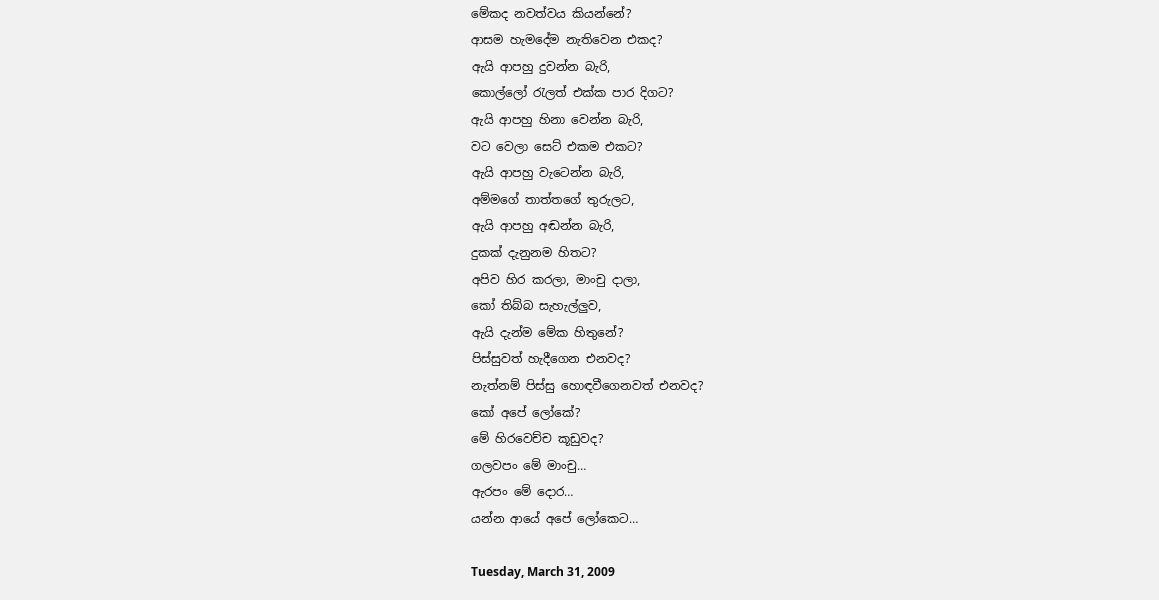මේකද නවත්වය කියන්නේ?
ආසම හැමදේම නැතිවෙන එකද?
ඇයි ආපහු දුවන්න බැරි,
කොල්ලෝ රැලත් එක්ක පාර දිගට?
ඇයි ආපහු හිනා වෙන්න බැරි,
වට වෙලා සෙට් එකම එකට?
ඇයි ආපහු වැටෙන්න බැරි,
අම්මගේ තාත්තගේ තුරුලට,
ඇයි ආපහු අඬන්න බැරි,
දුකක් දැනුනම හිතට?
අපිව හිර කරලා, මාංචු දාලා,
කෝ තිබ්බ සැහැල්ලුව,
ඇයි දැන්ම මේක හිතුනේ?
පිස්සුවත් හැදීගෙන එනවද?
නැත්නම් පිස්සු හොඳවීගෙනවත් එනවද?
කෝ අපේ ලෝකේ?
මේ හිරවෙච්ච කූඩුවද?
ගලවපං මේ මාංචු…
ඇරපං මේ දොර…
යන්න ආයේ අපේ ලෝකෙට…

Tuesday, March 31, 2009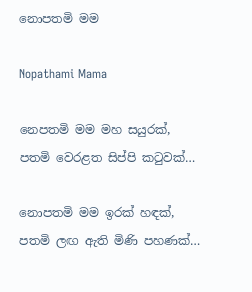නොපතමි මම

Nopathami Mama

නෙපතමි මම මහ සයුරක්,
පතමි වෙරළත සිප්පි කටුවක්…

නොපතමි මම ඉරක් හඳක්,
පතමි ලඟ ඇති මිණි පහණක්…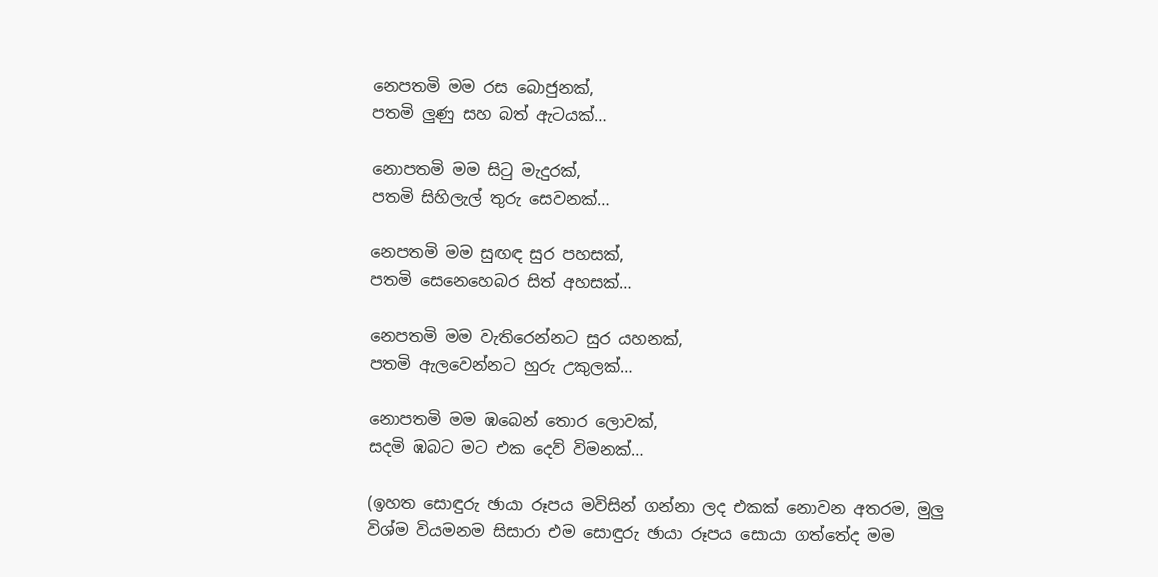නෙපතමි මම රස බොජුනක්,
පතමි ලුණු සහ බත් ඇටයක්…

නොපතමි මම සිටු මැදුරක්,
පතමි සිහිලැල් තුරු සෙවනක්…

නෙපතමි මම සුඟඳ සුර පහසක්,
පතමි සෙනෙහෙබර සිත් අහසක්…

නෙපතමි මම වැතිරෙන්නට සුර යහනක්,
පතමි ඇලවෙන්නට හුරු උකුලක්…

නොපතමි මම ඹබෙන් තොර ලොවක්,
සදමි ඹබට මට එක දෙව් විමනක්…

(ඉහත සොඳුරු ඡායා රූපය මවිසින් ගන්නා ලද එකක් නොවන අතරම, මුලු විශ්ම වියමනම සිසාරා එම සොඳුරු ඡායා රූපය සොයා ගත්තේද මම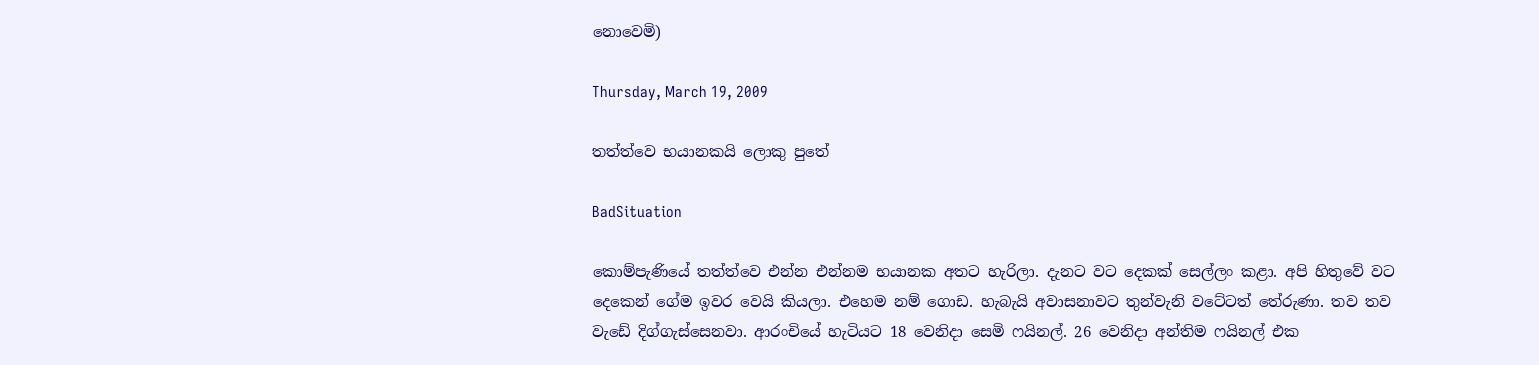නොවෙමි)

Thursday, March 19, 2009

තත්ත්වෙ භයානකයි ලොකු පුතේ

BadSituation

කොම්පැණියේ තත්ත්වෙ එන්න එන්නම භයානක අතට හැරිලා. දැනට වට දෙකක් සෙල්ලං කළා. අපි හිතුවේ වට දෙකෙන් ගේම ඉවර වෙයි කියලා. එහෙම නම් ගොඩ. හැබැයි අවාසනාවට තුන්වැනි වටේටත් තේරුණා. තව තව වැඩේ දිග්ගැස්සෙනවා. ආරංචියේ හැටියට 18 වෙනිදා සෙමි ෆයිනල්. 26 වෙනිදා අන්තිම ෆයිනල් එක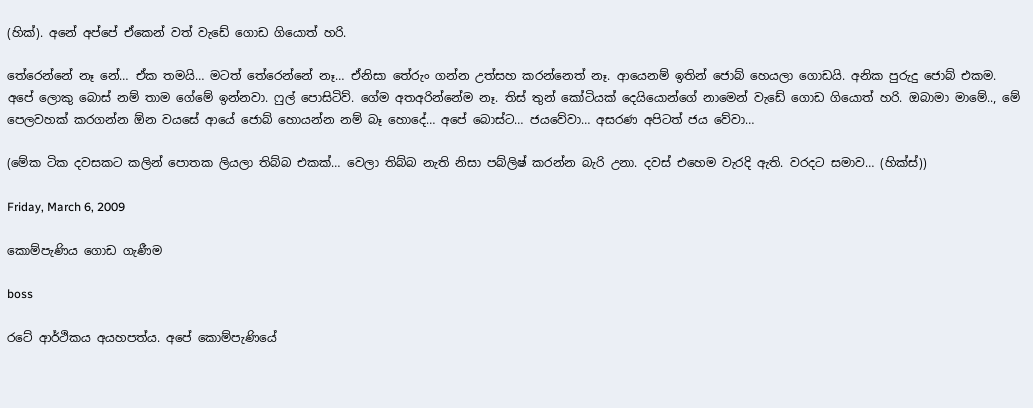(හික්). අනේ අප්පේ ඒකෙන් වත් වැඩේ ගොඩ ගියොත් හරි.

තේරෙන්නේ නෑ නේ… ඒක තමයි… මටත් තේරෙන්නේ නෑ… ඒනිසා තේරුං ගන්න උත්සහ කරන්නෙත් නෑ. ආයෙනම් ඉතින් ජොබ් හෙයලා ගොඩයි. අනික පුරුදු ජොබ් එකම. අපේ ලොකු බොස් නම් තාම ගේමේ ඉන්නවා. ෆුල් පොසිටිව්. ගේම අතඅරින්නේම නෑ. තිස් තුන් කෝටියක් දෙයියොන්ගේ නාමෙන් වැඩේ ගොඩ ගියොත් හරි. ඔබාමා මාමේ.., මේ පෙලවහක් කරගන්න ඕන වයසේ ආයේ ජොබ් හොයන්න නම් බෑ හොදේ… අපේ බොස්ට… ජයවේවා… අසරණ අපිටත් ජය වේවා…

(මේක ටික දවසකට කලින් පොතක ලියලා තිබ්බ එකක්… වෙලා තිබ්බ නැති නිසා පබ්ලිෂ් කරන්න බැරි උනා. දවස් එහෙම වැරදි ඇති. වරදට සමාව… (හික්ස්))

Friday, March 6, 2009

කොම්පැණිය ගොඩ ගැණීම

boss

රටේ ආර්ථිකය අයහපත්ය. අපේ කොම්පැණියේ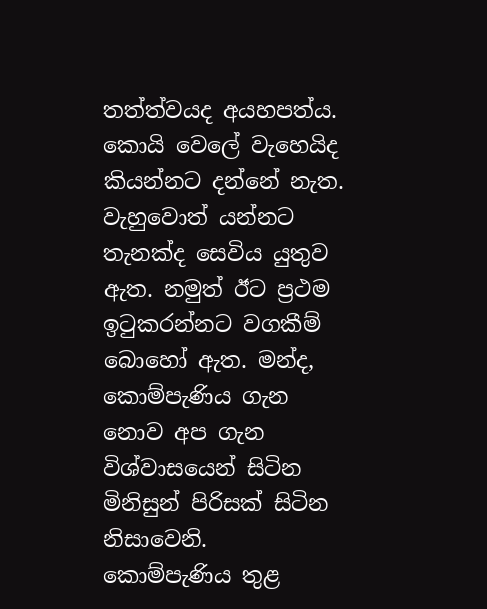තත්ත්වයද අයහපත්ය. කොයි වෙලේ වැහෙයිද කියන්නට දන්නේ නැත. වැහුවොත් යන්නට තැනක්ද සෙවිය යුතුව ඇත. නමුත් ඊට ප්‍රථම ඉටුකරන්නට වගකීම් බොහෝ ඇත. මන්ද, කොම්පැණිය ගැන නොව අප ගැන විශ්වාසයෙන් සිටින මිනිසුන් පිරිසක් සිටින නිසාවෙනි. කොම්පැණිය තුළ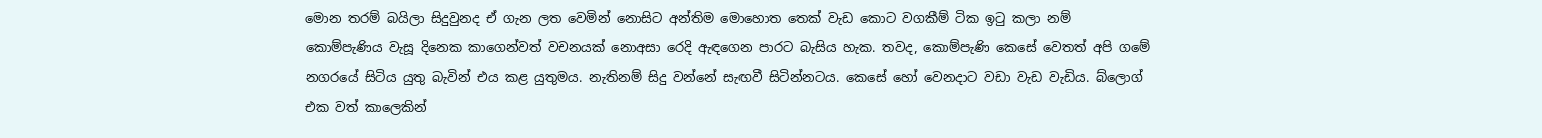මොන තරම් බයිලා සිදුවුනද ඒ ගැන ලත වෙමින් නොසිට අන්තිම මොහොත තෙක් වැඩ කොට වගකීම් ටික ඉටු කලා නම් කොම්පැණිය වැසූ දිනෙක කාගෙන්වත් වචනයක් නොඅසා රෙදි ඇඳගෙන පාරට බැසිය හැක. තවද, කොම්පැණි කෙසේ වෙතත් අපි ගමේ නගරයේ සිටිය යුතු බැවින් එය කළ යුතුමය. නැතිනම් සිදු වන්නේ සැඟවී සිටින්නටය. කෙසේ හෝ වෙනදාට වඩා වැඩ වැඩිය. බ්ලොග් එක වත් කාලෙකින්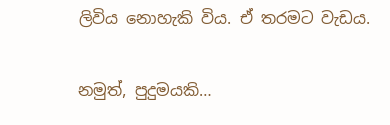ලිවිය නොහැකි විය. ඒ තරමට වැඩය.

නමුත්, පුදුමයකි…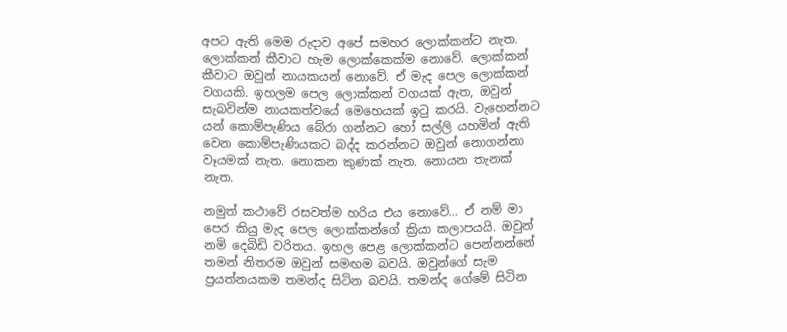අපට ඇති මෙම රුදාව අපේ සමහර ලොක්කන්ට නැත. ලොක්කන් කීවාට හැම ලොක්කෙක්ම නොවේ. ලොක්කන් කීවාට ඔවුන් නායකයන් නොවේ. ඒ මැද පෙල ලොක්කන් වගයකි. ඉහලම පෙල ලොක්කන් වගයක් ඇත, ඔවුන් සැබවින්ම නායකත්වයේ මෙහෙයක් ඉටු කරයි. වැහෙන්නට යන් කොම්පැණිය බේරා ගන්නට හෝ සල්ලි යහමින් ඇති වෙන කොම්පැණියකට බද්ද කරන්නට ඔවුන් නොගන්නා වෑයමක් නැත. නොකන කුණක් නැත. නොයන තැනක් නැත.

නමුත් කථාවේ රසවත්ම හරිය එය නොවේ… ඒ නම් මා පෙර කියු මැද පෙල ලොක්කන්ගේ ක්‍රියා කලාපයයි. ඔවුන් නමි දෙබිඩි වරිතය. ඉහල පෙළ ලොක්කන්ට පෙන්නන්නේ තමන් නිතරම ඔවුන් සමඟම බවයි. ඔවුන්ගේ සැම ප්‍රයත්නයකම තමන්ද සිටින බවයි. තමන්ද ගේමේ සිටින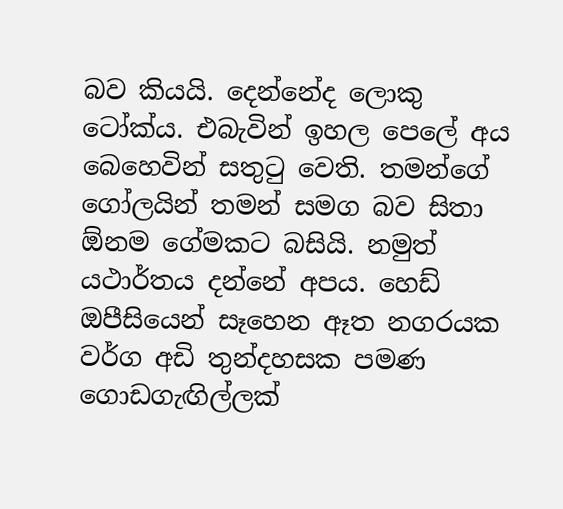බව කියයි. දෙන්නේද ලොකු ටෝක්ය. එබැවින් ඉහල පෙලේ අය බෙහෙවින් සතුටු වෙති. තමන්ගේ ගෝලයින් තමන් සමග බව සිතා ඕනම ගේමකට බසියි. නමුත් යථාර්තය දන්නේ අපය. හෙඩ් ඔපීසියෙන් සෑහෙන ඈත නගරයක වර්ග අඩි තුන්දහසක පමණ ගොඩගැඟිල්ලක්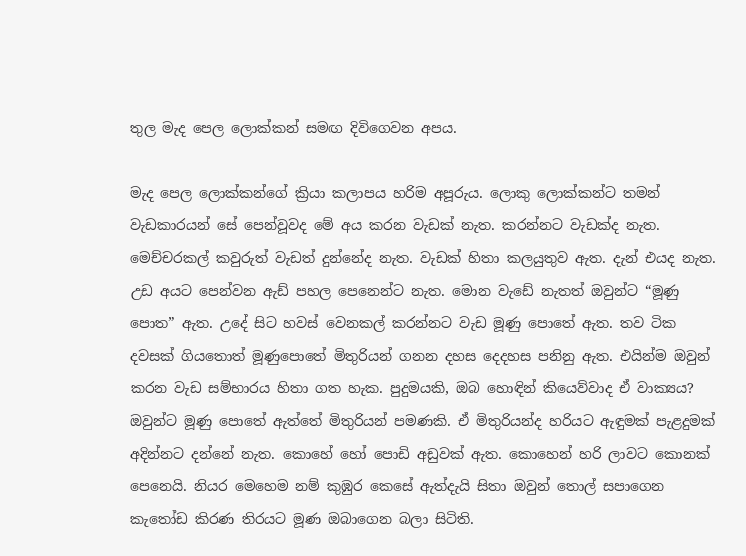තුල මැද පෙල ලොක්කන් සමඟ දිවිගෙවන අපය.

මැද පෙල ලොක්කන්ගේ ක්‍රියා කලාපය හරිම අපූරුය. ලොකු ලොක්කන්ට තමන් වැඩකාරයන් සේ පෙන්වූවද මේ අය කරන වැඩක් නැත. කරන්නට වැඩක්ද නැත. මෙච්චරකල් කවුරුත් වැඩත් දුන්නේද නැත. වැඩක් හිතා කලයුතුව ඇත. දැන් එයද නැත. උඩ අයට පෙන්වන ඇඩ් පහල පෙනෙන්ට නැත. මොන වැඩේ නැතත් ඔවුන්ට “මූණු පොත” ඇත. උදේ සිට හවස් වෙනකල් කරන්නට වැඩ මූණු පොතේ ඇත. තව ටික දවසක් ගියතොත් මූණුපොතේ මිතුරියන් ගනන දහස දෙදහස පනිනු ඇත. එයින්ම ඔවුන් කරන වැඩ සම්භාරය හිතා ගත හැක. පුදුමයකි, ඔබ හොඳින් කියෙව්වාද ඒ වාක්‍යය? ඔවුන්ට මූණු පොතේ ඇත්තේ මිතුරියන් පමණකි. ඒ මිතුරියන්ද හරියට ඇඳුමක් පැළදුමක් අදින්නට දන්නේ නැත. කොහේ හෝ පොඩි අඩුවක් ඇත. කොහෙන් හරි ලාවට කොනක් පෙනෙයි. නියර මෙහෙම නම් කුඹුර කෙසේ ඇත්දැයි සිතා ඔවුන් තොල් සපාගෙන කැතෝඩ කිරණ තිරයට මූණ ඔබාගෙන බලා සිටිති.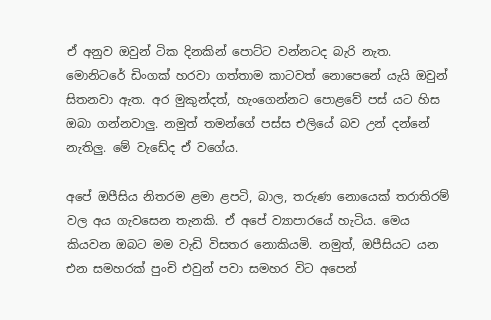ඒ අනුව ඔවුන් ටික දිනකින් පොට්ට වන්නටද බැරි නැත. මොනිටරේ ඩිංගක් හරවා ගත්තාම කාටවත් නොපෙනේ යැයි ඔවුන් සිතනවා ඇත. අර මුකුන්දත්, හැංගෙන්නට පොළවේ පස් යට හිස ඔබා ගන්නවාලු. නමුත් තමන්ගේ පස්ස එලියේ බව උන් දන්නේ නැතිලු. මේ වැඩේද ඒ වගේය.

අපේ ඔපීසිය නිතරම ළමා ළපටි, බාල, තරුණ නොයෙක් තරාතිරම් වල අය ගැවසෙන තැනකි. ඒ අපේ ව්‍යාපාරයේ හැටිය. මෙය කියවන ඔබට මම වැඩි විසතර නොකියමි. නමුත්, ඔපීසියට යන එන සමහරක් පුංචි එවුන් පවා සමහර විට අපෙන්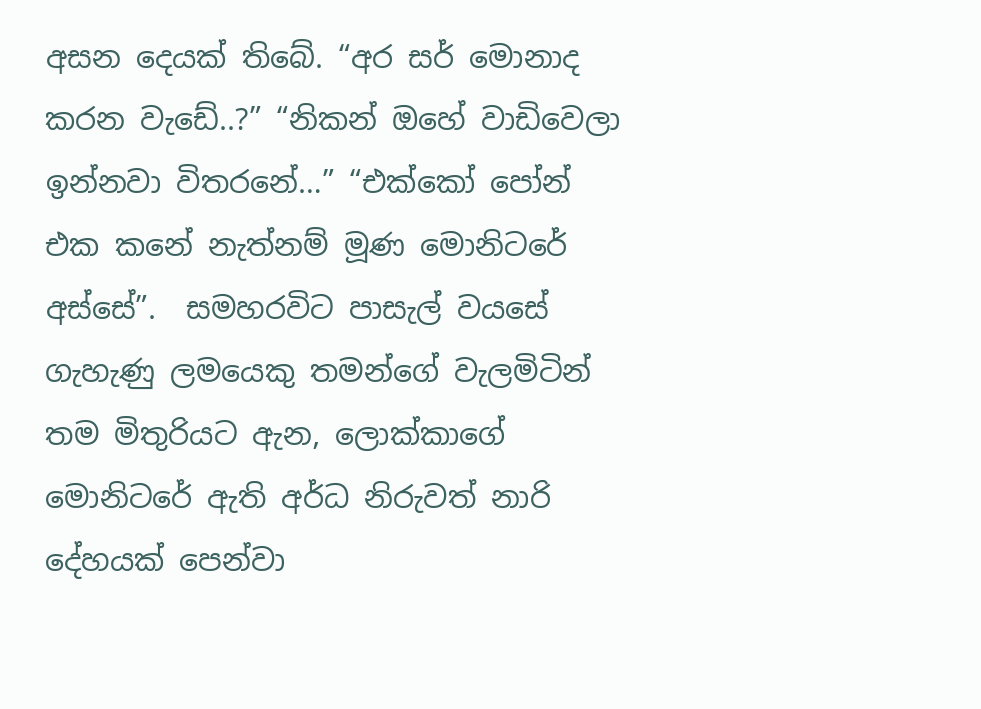අසන දෙයක් තිබේ. “අර සර් මොනාද කරන වැඩේ..?” “නිකන් ඔහේ වාඩිවෙලා ඉන්නවා විතරනේ…” “එක්කෝ පෝන් එක කනේ නැත්නම් මූණ මොනිටරේ අස්සේ”.  සමහරවිට පාසැල් වයසේ ගැහැණු ලමයෙකු තමන්ගේ වැලමිටින් තම මිතුරියට ඇන, ලොක්කාගේ මොනිටරේ ඇති අර්ධ නිරුවත් නාරි දේහයක් පෙන්වා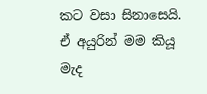කට වසා සිනාසෙයි. ඒ අයුරින් මම කියූ මැද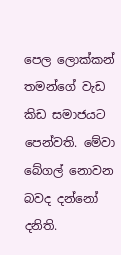පෙල ලොක්කන් තමන්ගේ වැඩ කිඩ සමාජයට පෙන්වති. මේවා බේගල් නොවන බවද දන්නෝ දනිති.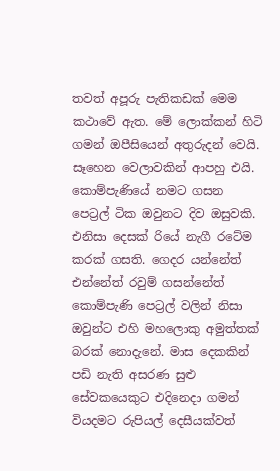තවත් අපූරු පැතිකඩක් මෙම කථාවේ ඇත. මේ ලොක්කන් හිටි ගමන් ඔපීසියෙන් අතුරුදන් වෙයි. සෑහෙන වෙලාවකින් ආපහු එයි. කොම්පැණියේ නමට ගසන පෙට්‍රල් ටික ඔවුනට දිව ඔසුවකි. එනිසා දෙසක් රියේ නැගී රටේම කරක් ගසති. ගෙදර යන්නේත් එන්නේත් රවුම් ගසන්නේත් කොම්පැණි පෙට්‍රල් වලින් නිසා ඔවුන්ට එහි මහලොකු අමුත්තක් බරක් නොදැනේ. මාස දෙකකින් පඩි නැති අසරණ සුළු සේවකයෙකුට එදිනෙදා ගමන් වියදමට රුපියල් දෙසීයක්වත්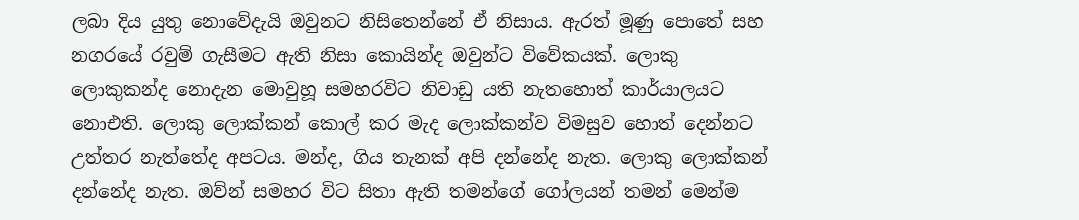ලබා දිය යුතු නොවේදැයි ඔවුනට නිසිතෙන්නේ ඒ නිසාය. ඇරත් මූණු පොතේ සහ නගරයේ රවුම් ගැසීමට ඇති නිසා කොයින්ද ඔවුන්ට විවේකයක්. ලොකු ලොකුකන්ද නොදැන මොවුහූ සමහරවිට නිවාඩු යති නැතහොත් කාර්යාලයට නොඑති. ලොකු ලොක්කන් කොල් කර මැද ලොක්කන්ව විමසුව හොත් දෙන්නට උත්තර නැත්තේද අපටය. මන්ද, ගිය තැනක් අපි දන්නේද නැත. ලොකු ලොක්කන් දන්නේද නැත. ඔව්න් සමහර විට සිතා ඇති තමන්ගේ ගෝලයන් තමන් මෙන්ම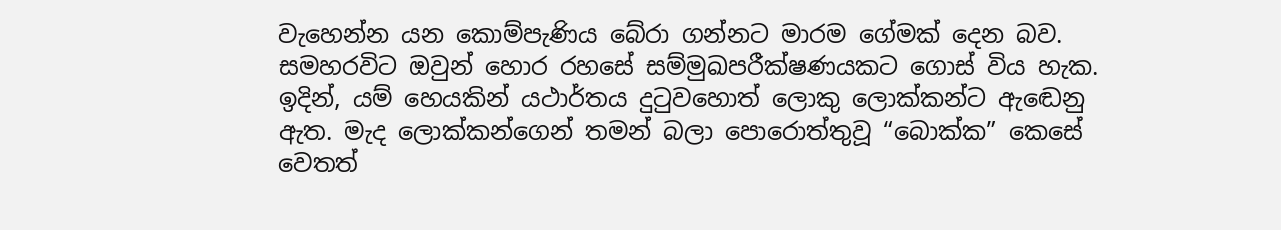වැහෙන්න යන කොම්පැණිය බේරා ගන්නට මාරම ගේමක් දෙන බව. සමහරවිට ඔවුන් හොර රහසේ සම්මුඛපරීක්ෂණයකට ගොස් විය හැක. ඉදින්, යම් හෙයකින් යථාර්තය දුටුවහොත් ලොකු ලොක්කන්ට ඇ‍ඬෙනු ඇත. මැද ලොක්කන්ගෙන් තමන් බලා පොරොත්තුවූ “බොක්ක” කෙසේ වෙතත්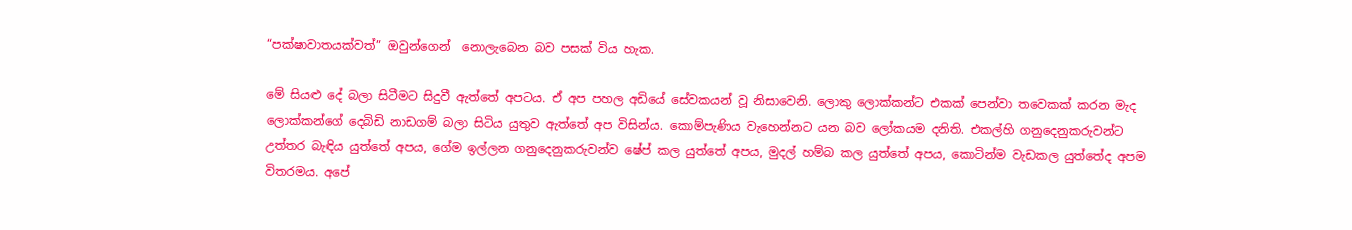“පක්ෂාවාතයක්වත්” ඔවුන්ගෙන්  නොලැබෙන බව පසක් විය හැක.

මේ සියළු දේ බලා සිටීමට සිදුවී ඇත්තේ අපටය. ඒ අප පහල අඩියේ සේවකයන් වූ නිසාවෙනි. ලොකු ලොක්කන්ට එකක් පෙන්වා තවෙකක් කරන මැද ලොක්කන්ගේ දෙබිඩි නාඩගම් බලා සිටිය යුතුව ඇත්තේ අප විසින්ය. කොම්පැණිය වැහෙන්නට යන බව ලෝකයම දනිති. එකල්හි ගනුදෙනුකරුවන්ට උත්තර බැඳිය යුත්තේ අපය, ගේම ඉල්ලන ගනුදෙනුකරුවන්ව ෂේප් කල යුත්තේ අපය, මුදල් හම්බ කල යුත්තේ අපය, කොටින්ම වැඩකල යුත්තේද අප‍ම විතරමය. අපේ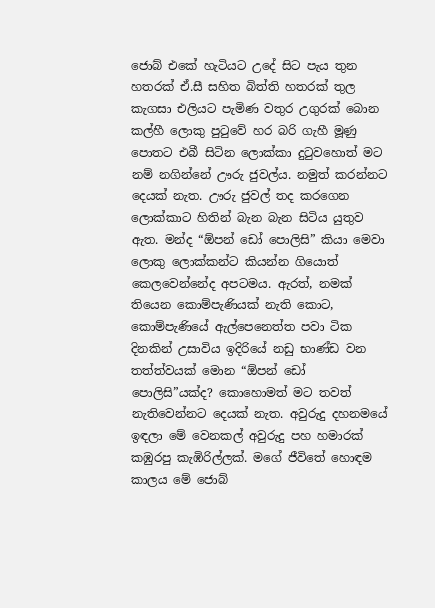ජොබ් එකේ හැටියට උදේ සිට පැය තුන හතරක් ඒ.සී සහිත බිත්ති හතරක් තුල කැගසා එලියට පැමිණ වතුර උගුරක් බොන කල්හී ලොකු පුටුවේ හර බරි ගැහී මූණු පොතට එබී සිටින ලොක්කා දුටුවහොත් මට නම් නගින්නේ ඌරු ජුවල්ය. නමුත් කරන්නට දෙයක් නැත. ඌරු ජුවල් තද කරගෙන ලොක්කාට හිතින් බැන බැන සිටිය යුතුව ඇත. මන්ද “ඕපන් ඩෝ පොලිසි” කියා මෙවා ලොකු ලොක්කන්ට කියන්න ගියොත් කෙලවෙන්නේද අපටමය. ඇරත්, නමක් තියෙන කොම්පැණියක් නැති කො‍ට, කොම්පැණියේ ඇල්පෙනෙත්ත පවා ටික දිනකින් උසාවිය ඉදිරියේ නඩු භාණ්ඩ වන තත්ත්වයක් මොන “ඕපන් ඩෝ පොලිසි”යක්ද? කොහොමත් ම‍ට තවත් නැතිවෙන්නට දෙයක් නැත. අවුරුදු දහනමයේ ඉඳලා මේ වෙනකල් අවුරුදු පහ හමාරක් කඹුරපු කැඹිරිල්ලක්. මගේ ජීවිතේ හොඳම කාලය මේ ජොබ්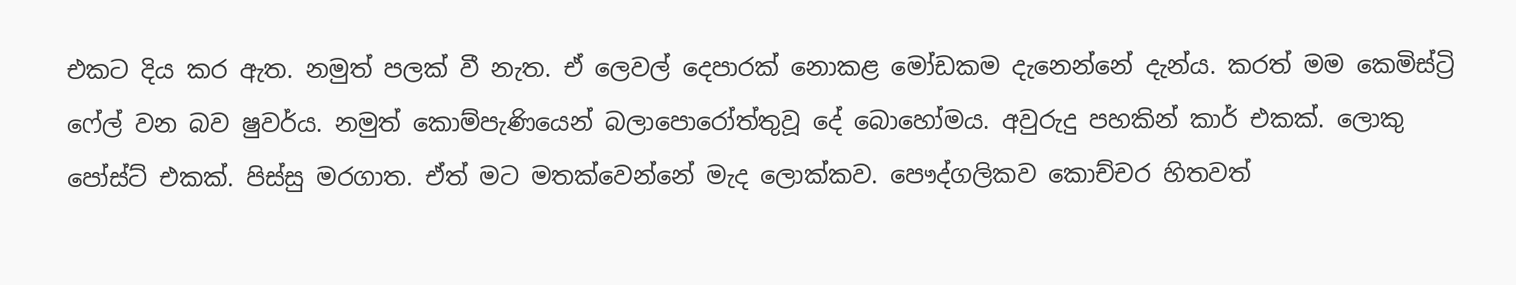එක‍ට දිය කර ඇත. නමුත් පලක් වී නැත. ඒ ලෙවල් දෙපාරක් නොකළ මෝඩකම දැනෙන්නේ දැන්ය. කරත් මම කෙමිස්ට්‍රි ෆේල් වන බව ෂුවර්ය. නමුත් කොම්පැණියෙන් බලාපොරෝත්තුවූ දේ බොහෝමය. අවුරුදු පහකින් කාර් එකක්. ලොකු පෝස්ට් එකක්. පිස්සු මරගාත. ඒත් මට මතක්වෙන්නේ මැද ලොක්කව. පෞද්ගලිකව කොච්චර හිතවත්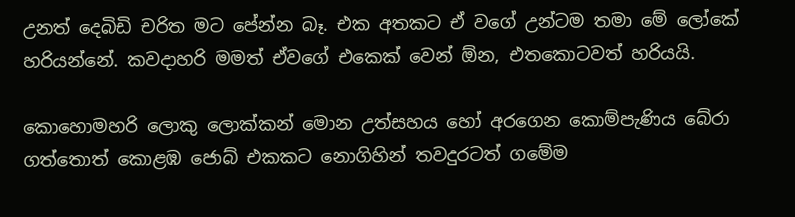උනත් දෙබිඩි චරිත මට පේන්න බෑ. එක අතකට ඒ වගේ උන්ටම තමා මේ ලෝකේ හරියන්නේ. කවදාහරි මමත් ඒවගේ එකෙක් වෙන් ඕන, එතකො‍ටවත් හරියයි.

කොහොමහරි ලොකු ලොක්කන් මොන උත්සහය හෝ අරගෙන කොම්පැණිය බේරා ගත්තොත් කොළඹ ජොබ් එකකට නොගිහින් තවදුරටත් ගමේම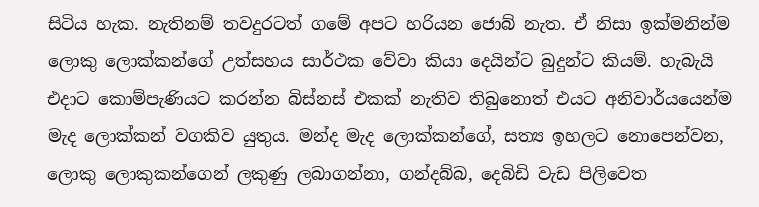සිටිය හැක. නැතිනම් තවදුරටත් ගමේ අපට හරියන ජොබ් නැත. ඒ නිසා ඉක්මනින්ම ලොකු ලොක්කන්ගේ උත්සහය සාර්ථක වේවා කියා දෙයින්ට බුදුන්ට කියම්. හැබැයි එදාට කොම්පැණියට කරන්න බිස්නස් එකක් නැතිව තිබුනොත් එයට අනිවාර්යයෙන්ම මැද ලොක්කන් වගකිව යුතුය. මන්ද මැද ලොක්කන්ගේ, සත්‍ය ඉහලට නොපෙන්වන, ලොකු ලොකුකන්ගෙන් ලකුණු ලබාගන්නා, ගන්දබ්බ, දෙබිඩි වැඩ පිලිවෙත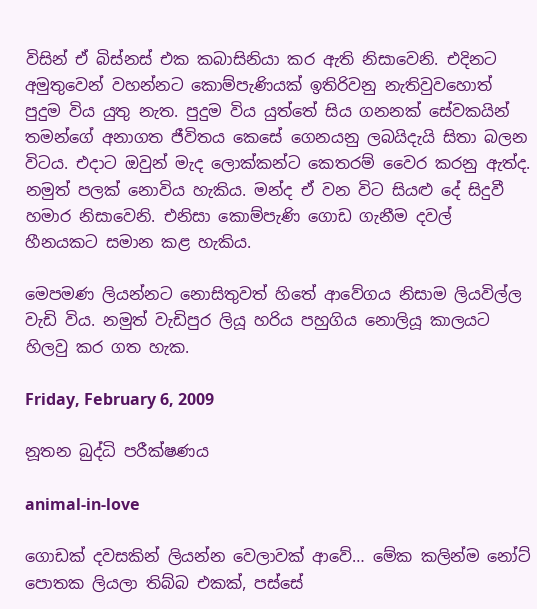විසින් ඒ බිස්නස් එක කබාසිනියා කර ඇති නිසාවෙනි. එදිනට අමුතුවෙන් වහන්නට කොම්පැණියක් ඉතිරිවනු නැතිවුවහොත් පුදුම විය යුතු නැත. පුදුම විය යුත්තේ සිය ගනනක් සේවකයින් තමන්ගේ අනාගත ජීවිතය ‍කෙසේ ගෙනයනු ලබයිදැයි සිතා බලන විටය. එදාට ඔවුන් මැද ලොක්කන්ට කෙතරම් වෛර කරනු ඇත්ද. නමුත් පලක් නොවිය හැකිය. මන්ද ඒ වන විට සියළු දේ සිදුවී හමාර නිසාවෙනි. එනිසා කොම්පැණි ගොඩ ගැනීම දවල් හීනයකට සමාන කළ හැකිය.

මෙපමණ ලියන්නට නොසිතුවත් හිතේ ආවේගය නිසාම ලියවිල්ල වැඩි විය. නමුත් වැඩිපුර ලියූ හරිය පහුගිය නොලියූ කාලයට හිලවු කර ගත හැක.

Friday, February 6, 2009

නූතන බුද්ධි පරීක්ෂණය

animal-in-love

ගොඩක් දවසකින් ලියන්න වෙලාවක් ආවේ… මේක කලින්ම නෝට් පොතක ලියලා තිබ්බ එකක්, පස්සේ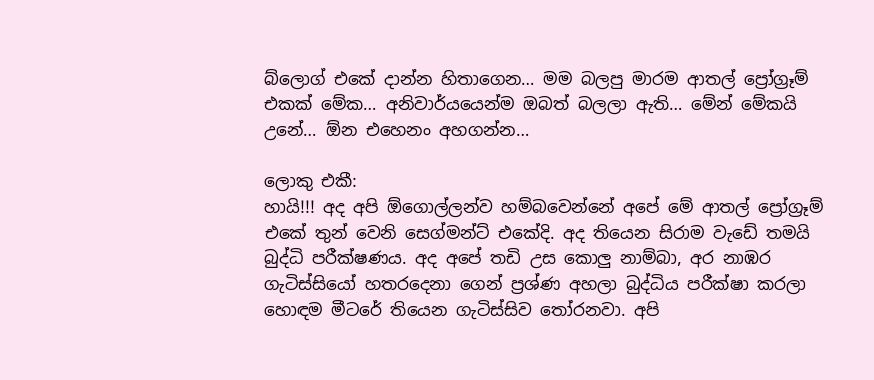බ්ලොග් එකේ දාන්න හිතාගෙන… මම බලපු මාරම ආතල් ප්‍රෝග්‍රෑම් එකක් මේක… අනිවාර්යයෙන්ම ඔබත් බලලා ඇති… මේන් මේකයි උනේ… ඕන එහෙනං අහගන්න…

ලොකු එකී:
හායි!!! අද අපි ඕගොල්ලන්ව හම්බවෙන්නේ අපේ මේ ආතල් ප්‍රෝග්‍රෑම් එකේ තුන් වෙනි සෙග්මන්ට් එකේදි. අද තියෙන සිරාම වැඩේ තමයි බුද්ධි පරීක්ෂණය. අද අපේ තඩි උස කොලු නාම්බා, අර නාඹර ගැටිස්සියෝ හතරදෙනා ගෙන් ප්‍රශ්ණ අහලා බුද්ධිය පරීක්ෂා කරලා හොඳම මීටරේ තියෙන ගැටිස්සිව‍ තෝරනවා. අපි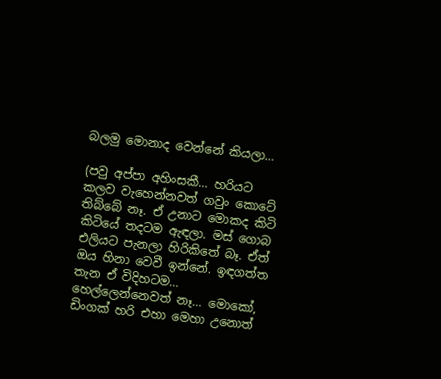බලමු මොනාද වෙන්නේ කියලා…

(පවු අප්පා අහිංසකී… හරියට කලව වැහෙන්නවත් ගවුං කොටේ තිබ්බේ නෑ. ඒ උනාට මොකද කිටි කිටියේ තදටම ඇඳලා. මස් ගොබ එලියට පැනලා හිරිකිතේ බෑ. ඒත් ඔය හිනා වෙවී ඉන්නේ. ඉඳගත්ත තැන ඒ විදිහටම… හෙල්ලෙන්නෙවත් නෑ… මොකෝ, ඩිංගක් හරි එහා මෙහා උනොත්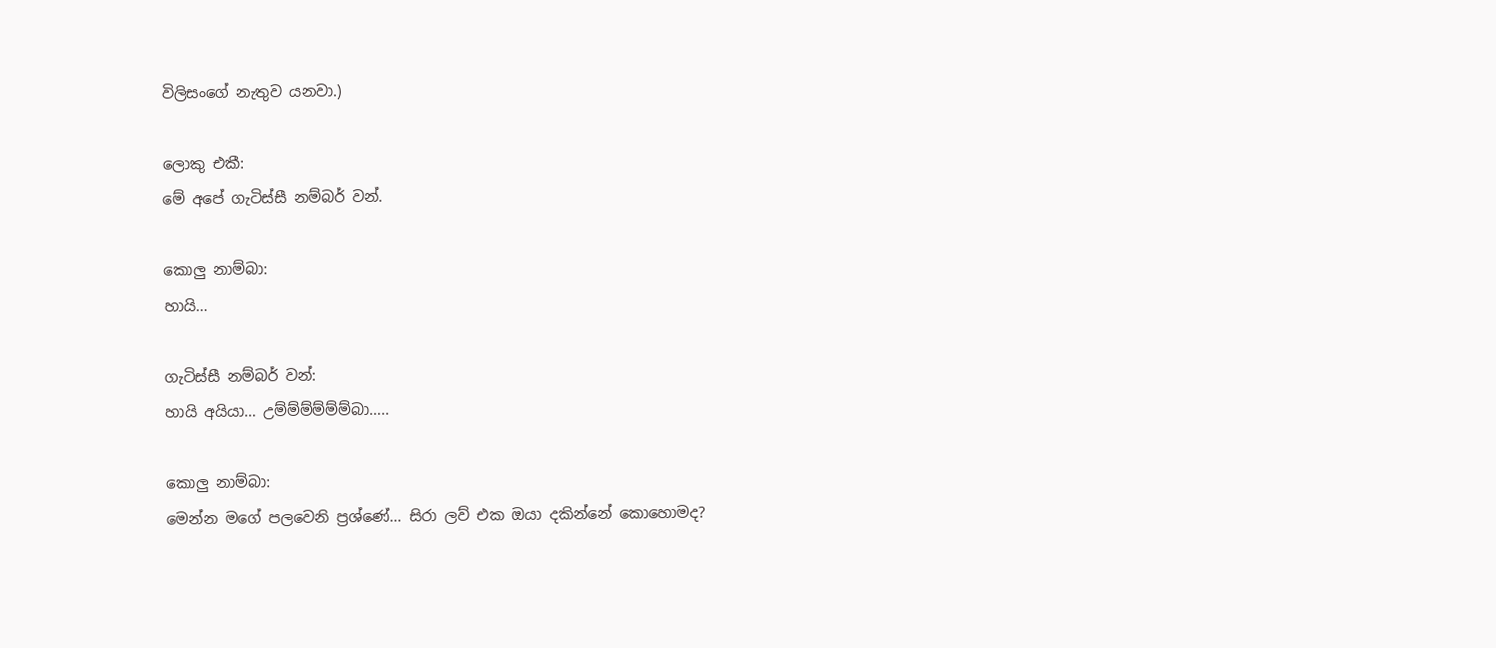විලිසංගේ නැතුව යනවා.)

ලොකු එකී:
මේ අපේ ගැටිස්සී නම්බර් වන්.

කොලු නාම්බා:
හායි…

ගැටිස්සී නම්බර් වන්:
හායි අයියා… උම්ම්ම්ම්ම්ම්බා…..

කොලු නාම්බා:
මෙන්න මගේ පලවෙනි ප්‍රශ්ණේ… සිරා ලව් එක ඔයා දකින්නේ කොහොමද?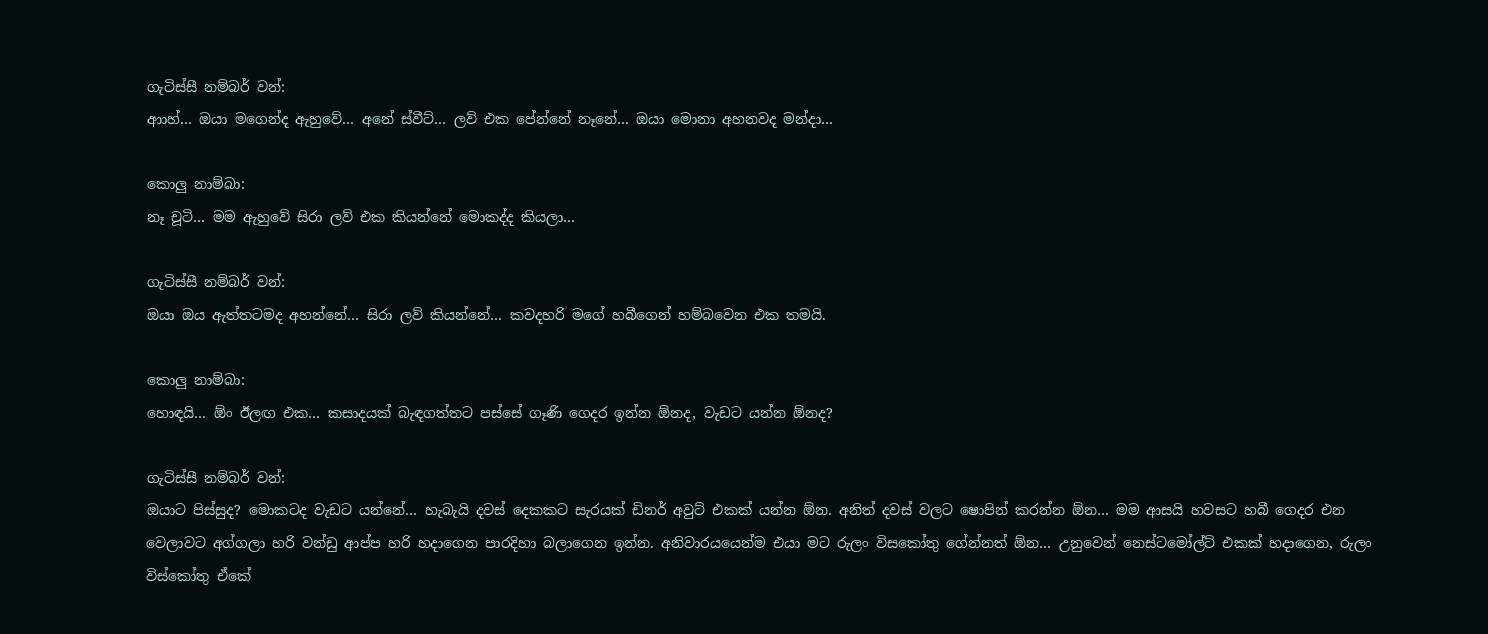ගැටිස්සී නම්බර් වන්:
ආාහ්… ඔයා මගෙන්ද ඇහුවේ… අනේ ස්වීට්… ලව් එක පේන්නේ නෑනේ… ඔයා මොනා අහනවද මන්දා…

කොලු නාම්බා:
නෑ චූටි… මම ඇහුවේ සිරා ලව් එක කියන්නේ මොකද්ද කියලා…

ගැටිස්සී නම්බර් වන්:
ඔයා ඔය ඇත්තටමද අහන්නේ… සිරා ලව් කියන්නේ… කවදහරි මගේ හබීගෙන් හම්බවෙන එක තමයි.

කොලු නාම්බා:
හොඳයි… ඕං ඊලඟ එක… කසාදයක් බැඳගත්තට පස්සේ ගෑණි ගෙදර ඉන්න ඕනද, වැඩට යන්න ඕනද?

ගැටිස්සී නම්බර් වන්:
ඔයාට පිස්සුද? මොකටද වැඩට යන්නේ… හැබැයි දවස් දෙකකට සැරයක් ඩිනර් අවුට් එකක් යන්න ඕන. අනිත් දවස් වලට ෂොපින් කරන්න ඕන… මම ආසයි හවසට හබී ගෙදර එන වෙලාවට අග්ගලා හරි වන්‍ඩු ආප්ප හරි හදාගෙන පාරදිහා බලාගෙන ඉන්න. අනිවාරයයෙන්ම එයා මට රුලං විසකෝතු ගේන්නත් ඕන… උනුවෙන් නෙස්ටමෝල්ට් එකක් හදාගෙන, රුලං විස්කෝතු ඒකේ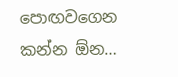පොඟවගෙන කන්න ඕන…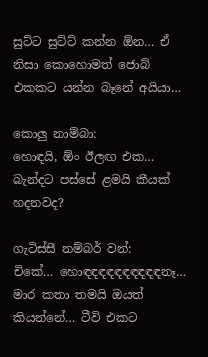සුට්ට සුට්ට් කන්න ඕන… ඒ නිසා කොහොමත් ජොබ් එකකට යන්න බෑනේ අයියා…

කොලු නාම්බා:
හොඳයි, ඕං ඊලඟ එක… බැන්දට පස්සේ ළමයි කීයක් හදනවද?

ගැටිස්සී නම්බර් වන්:
චිකේ… හොඳඳඳඳඳඳඳඳඳඳනෑ… මාර කතා තමයි ඔයත් කියන්නේ… ටීවි එකට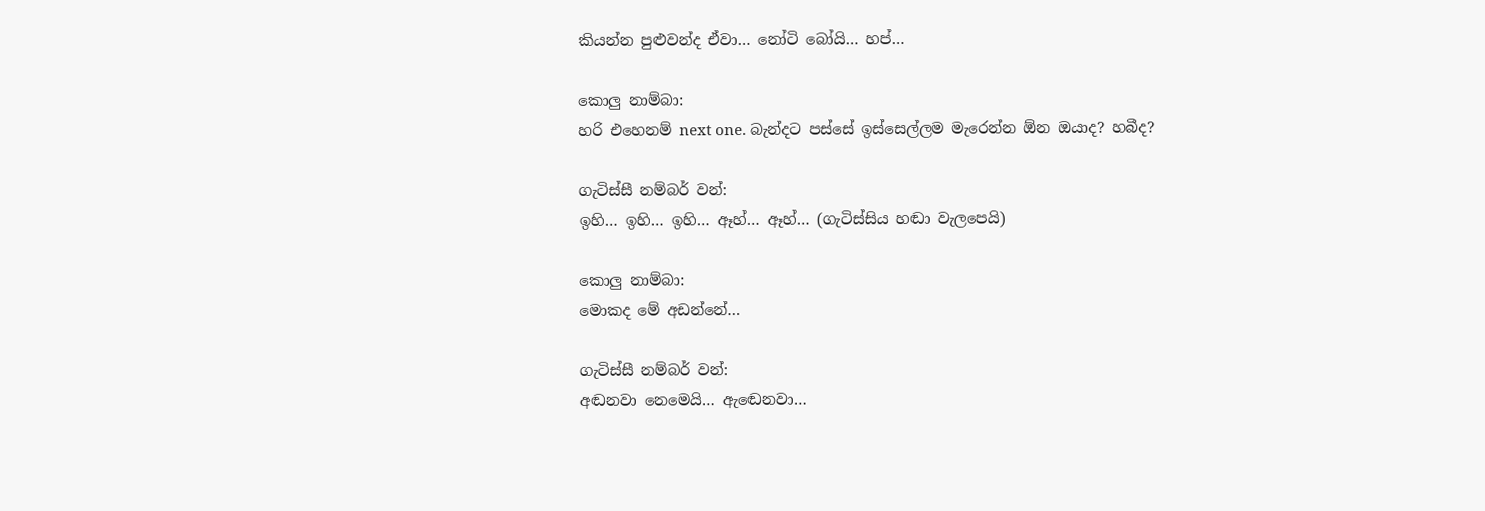කියන්න පුළුවන්ද ඒවා… නෝටි බෝයි… හප්…

කොලු නාම්බා:
හරි එහෙනම් next one. බැන්දට පස්සේ ඉස්සෙල්ලම මැරෙන්න ඕන ඔයාද? හබීද?

ගැටිස්සී නම්බර් වන්:
ඉහි… ඉහි… ඉහි… ඈහ්… ඈහ්… (ගැටිස්සිය හඬා වැලපෙයි)

කොලු නාම්බා:
මොකද මේ අඩන්නේ…

ගැටිස්සී නම්බර් වන්:
අඬනවා නෙමෙයි… ඇ‍‍ඬෙනවා…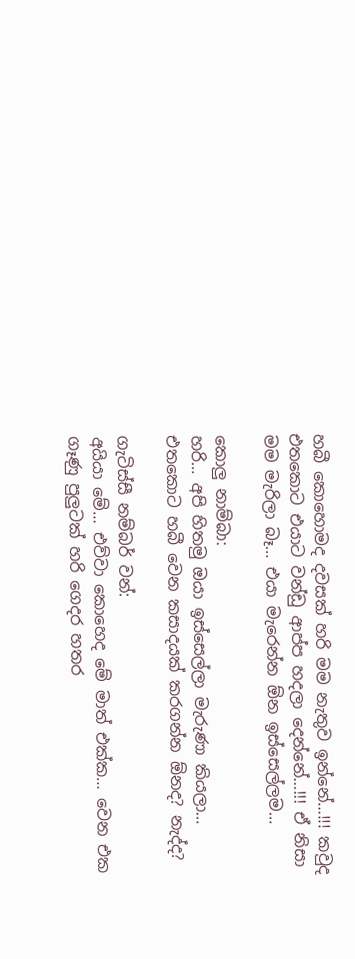හබී කොහොමද දවසක් හරි මම නැතුව ඉන්නේ…!!! කවුද එතකොට එයාට වන්ඩු ආප්ප හදලා දෙන්නේ…!!! ඒ නිසා මම මැරිලා බෑ… එයා මැරෙන්න ඕන ඉස්සෙල්ලම…

කොලු නාම්බා:
හරි… අපි හිතමු ඔයා ඉස්සෙල්ලා මැරුණා කියලා… එතකොට හබී වෙන කසාදයක් කරගන්න ඕනද? නැද්ද?

ගැටිස්සී නම්බර් වන්:
අයියා මේ… එව්වා කොහෙද මේ මාත් එක්ක… වෙන එක ගෑණු පුලුටක් හරි ගෙදර හතර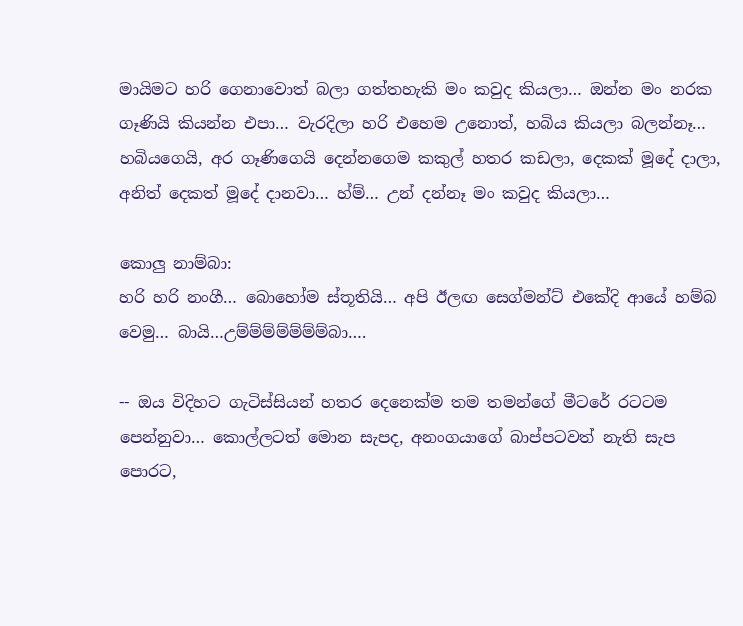මායිමට හරි ගෙනාවොත් බලා ගත්තහැකි මං කවුද කියලා… ඔන්න මං නරක ගෑණියි කියන්න එපා… වැරදිලා හරි එහෙම උනොත්, හබිය කියලා බලන්නෑ… හබියගෙයි, අර ගෑණිගෙයි දෙන්නගෙම කකුල් හතර කඩලා, දෙකක් මූදේ දාලා, අනිත් දෙකත් මූදේ දානවා… හ්ම්… උන් දන්නෑ මං කවුද කියලා…

කොලු නාම්බා:
හරි හරි නංගී… බොහෝම ස්තූතියි… අපි ඊලඟ සෙග්මන්ට් එකේදි ආයේ හම්බ වෙමු… බායි…උම්ම්ම්ම්ම්ම්ම්බා….

-- ඔය විදිහට ගැටිස්සියන් හතර දෙනෙක්ම තම තමන්ගේ මීටරේ රටටම පෙන්නුවා… කොල්ලටත් මොන සැපද, අනංගයාගේ බාප්පටවත් නැති සැප පොරට,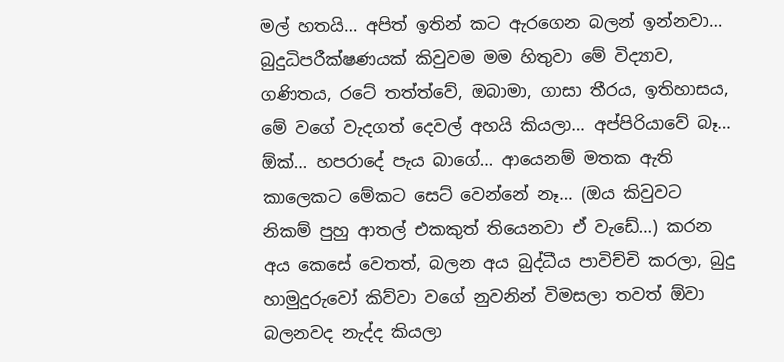මල් හතයි… අපිත් ඉතින් ක‍ට ඇරගෙන බලන් ඉන්නවා… බුදුධිපරීක්ෂණයක් කිවුවම මම හිතුවා මේ විද්‍යාව, ගණිතය, රටේ තත්ත්වේ, ඔබාමා, ගාසා තීරය, ඉතිහාසය, මේ වගේ වැදගත් දෙවල් අහයි කියලා… අප්පිරියාවේ බෑ… ඕක්… හපරාදේ පැය බාගේ… ආයෙනම් මතක ඇති කාලෙකට මේකට සෙට් වෙන්නේ නෑ… (ඔය කිවුවට නිකම් පුහු ආතල් එකකුත් තියෙනවා ඒ වැඩේ…) කරන අය කෙසේ වෙතත්, බලන අය බුද්ධීය පාවිච්චි කරලා, බුදු හාමුදුරුවෝ කිව්වා වගේ නුවනින් විමසලා තවත් ඕවා බලනවද නැද්ද කියලා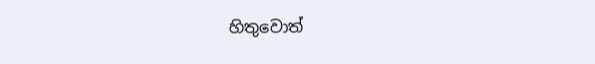හිතුවොත්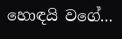හොඳයි වගේ…